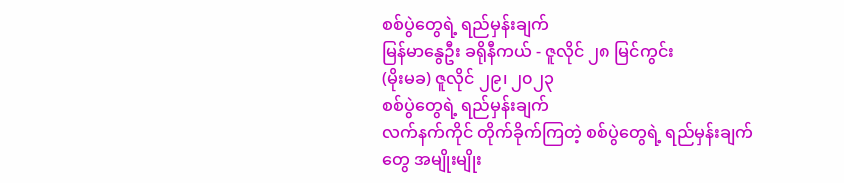စစ်ပွဲတွေရဲ့ ရည်မှန်းချက်
မြန်မာနွေဦး ခရိုနီကယ် - ဇူလိုင် ၂၈ မြင်ကွင်း
(မိုးမခ) ဇူလိုင် ၂၉၊ ၂၀၂၃
စစ်ပွဲတွေရဲ့ ရည်မှန်းချက်
လက်နက်ကိုင် တိုက်ခိုက်ကြတဲ့ စစ်ပွဲတွေရဲ့ ရည်မှန်းချက်တွေ အမျိုးမျိုး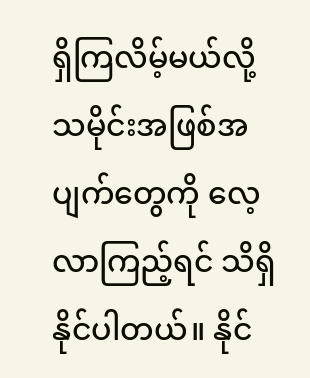ရှိကြလိမ့်မယ်လို့ သမိုင်းအဖြစ်အပျက်တွေကို လေ့လာကြည့်ရင် သိရှိနိုင်ပါတယ်။ နိုင်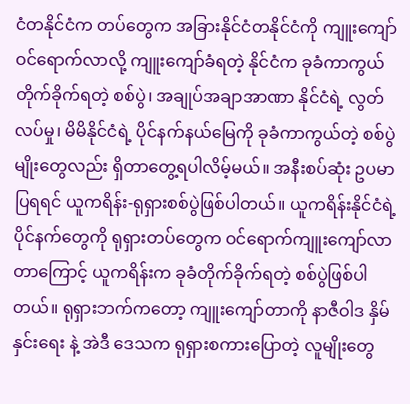ငံတနိုင်ငံက တပ်တွေက အခြားနိုင်ငံတနိုင်ငံကို ကျူးကျော်ဝင်ရောက်လာလို့ ကျူးကျော်ခံရတဲ့ နိုင်ငံက ခုခံကာကွယ်တိုက်ခိုက်ရတဲ့ စစ်ပွဲ၊ အချုပ်အချာအာဏာ နိုင်ငံရဲ့ လွတ်လပ်မှု၊ မိမိနိုင်ငံရဲ့ ပိုင်နက်နယ်မြေကို ခုခံကာကွယ်တဲ့ စစ်ပွဲမျိုးတွေလည်း ရှိတာတွေ့ရပါလိမ့်မယ်။ အနီးစပ်ဆုံး ဥပမာပြရရင် ယူကရိန်း-ရုရှားစစ်ပွဲဖြစ်ပါတယ်။ ယူကရိန်းနိုင်ငံရဲ့ ပိုင်နက်တွေကို ရုရှားတပ်တွေက ဝင်ရောက်ကျူးကျော်လာတာကြောင့် ယူကရိန်းက ခုခံတိုက်ခိုက်ရတဲ့ စစ်ပွဲဖြစ်ပါတယ်။ ရုရှားဘက်ကတော့ ကျူးကျော်တာကို နာဇီဝါဒ နှိမ်နှင်းရေး နဲ့ အဲဒီ ဒေသက ရုရှားစကားပြောတဲ့ လူမျိုးတွေ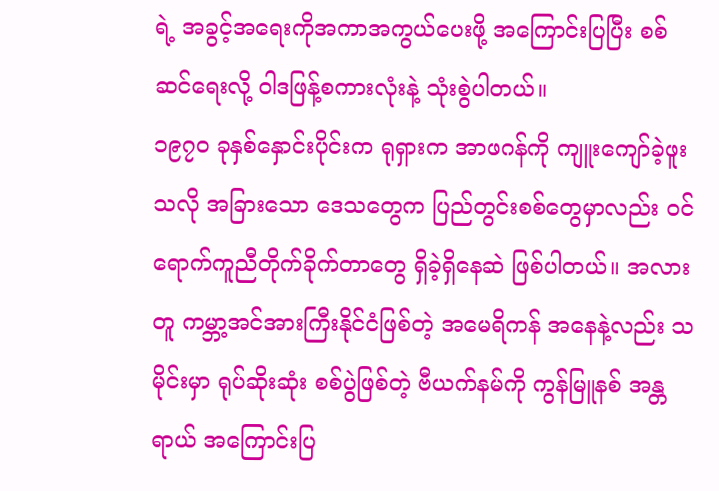ရဲ့ အခွင့်အရေးကိုအကာအကွယ်ပေးဖို့ အကြောင်းပြပြီး စစ်ဆင်ရေးလို့ ဝါဒဖြန့်စကားလုံးနဲ့ သုံးစွဲပါတယ်။
၁၉၇၀ ခုနှစ်နှောင်းပိုင်းက ရုရှားက အာဖဂန်ကို ကျူးကျော်ခဲ့ဖူးသလို အခြားသော ဒေသတွေက ပြည်တွင်းစစ်တွေမှာလည်း ဝင်ရောက်ကူညီတိုက်ခိုက်တာတွေ ရှိခဲ့ရှိနေဆဲ ဖြစ်ပါတယ်။ အလားတူ ကမ္ဘာ့အင်အားကြီးနိုင်ငံဖြစ်တဲ့ အမေရိကန် အနေနဲ့လည်း သမိုင်းမှာ ရုပ်ဆိုးဆုံး စစ်ပွဲဖြစ်တဲ့ ဗီယက်နမ်ကို ကွန်မြူနစ် အန္တရာယ် အကြောင်းပြ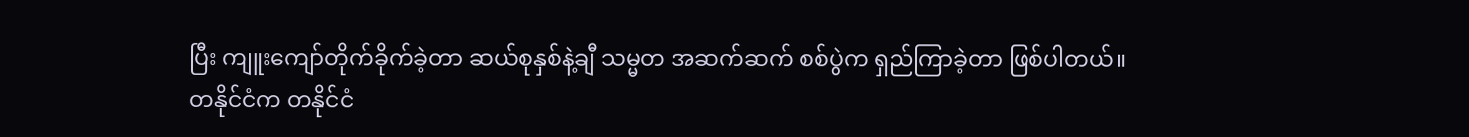ပြီး ကျူးကျော်တိုက်ခိုက်ခဲ့တာ ဆယ်စုနှစ်နဲ့ချီ သမ္မတ အဆက်ဆက် စစ်ပွဲက ရှည်ကြာခဲ့တာ ဖြစ်ပါတယ်။
တနိုင်ငံက တနိုင်ငံ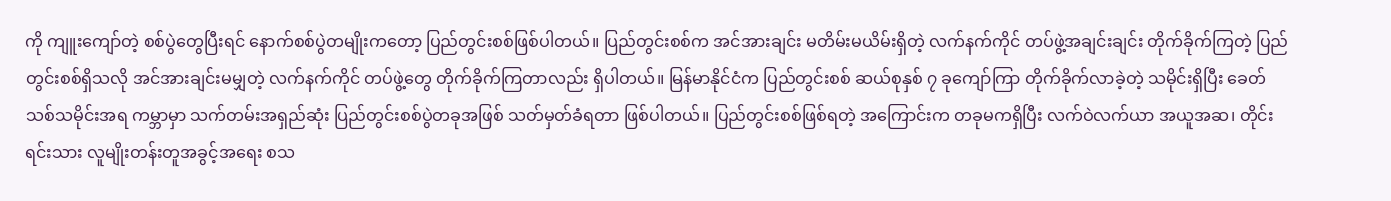ကို ကျူးကျော်တဲ့ စစ်ပွဲတွေပြီးရင် နောက်စစ်ပွဲတမျိုးကတော့ ပြည်တွင်းစစ်ဖြစ်ပါတယ်။ ပြည်တွင်းစစ်က အင်အားချင်း မတိမ်းမယိမ်းရှိတဲ့ လက်နက်ကိုင် တပ်ဖွဲ့အချင်းချင်း တိုက်ခိုက်ကြတဲ့ ပြည်တွင်းစစ်ရှိသလို အင်အားချင်းမမျှတဲ့ လက်နက်ကိုင် တပ်ဖွဲ့တွေ တိုက်ခိုက်ကြတာလည်း ရှိပါတယ်။ မြန်မာနိုင်ငံက ပြည်တွင်းစစ် ဆယ်စုနှစ် ၇ ခုကျော်ကြာ တိုက်ခိုက်လာခဲ့တဲ့ သမိုင်းရှိပြီး ခေတ်သစ်သမိုင်းအရ ကမ္ဘာမှာ သက်တမ်းအရှည်ဆုံး ပြည်တွင်းစစ်ပွဲတခုအဖြစ် သတ်မှတ်ခံရတာ ဖြစ်ပါတယ်။ ပြည်တွင်းစစ်ဖြစ်ရတဲ့ အကြောင်းက တခုမကရှိပြီး လက်ဝဲလက်ယာ အယူအဆ၊ တိုင်းရင်းသား လူမျိုးတန်းတူအခွင့်အရေး စသ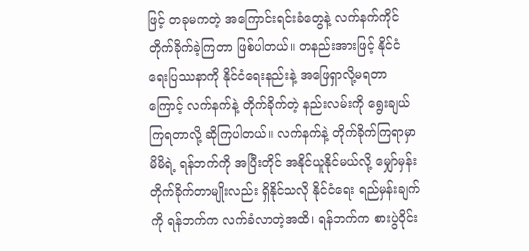ဖြင့် တခုမကတဲ့ အကြောင်းရင်းခံတွေနဲ့ လက်နက်ကိုင် တိုက်ခိုက်ခဲ့ကြတာ ဖြစ်ပါတယ်။ တနည်းအားဖြင့် နိုင်ငံရေးပြဿနာကို နိုင်ငံရေးနည်းနဲ့ အဖြေရှာလို့မရတာကြောင့် လက်နက်နဲ့ တိုက်ခိုက်တဲ့ နည်းလမ်းကို ရွေးချယ်ကြရတာလို့ ဆိုကြပါတယ်။ လက်နက်နဲ့ တိုက်ခိုက်ကြရာမှာ မိမိရဲ့ ရန်ဘက်ကို အပြီးတိုင် အနိုင်ယူနိုင်မယ်လို့ မျှော်မှန်းတိုက်ခိုက်တာမျိုးလည်း ရှိနိုင်သလို နိုင်ငံရေး ရည်မှန်းချက်ကို ရန်ဘက်က လက်ခံလာတဲ့အထိ၊ ရန်ဘက်က စားပွဲဝိုင်း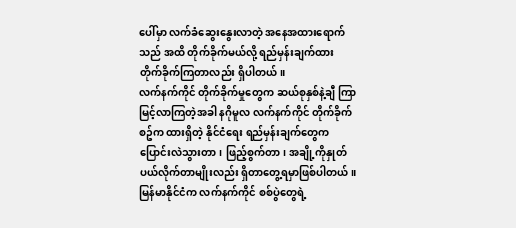ပေါ်မှာ လက်ခံဆွေးနွေးလာတဲ့ အနေအထားရောက်သည် အထိ တိုက်ခိုက်မယ်လို့ ရည်မှန်းချက်ထား တိုက်ခိုက်ကြတာလည်း ရှိပါတယ်။
လက်နက်ကိုင် တိုက်ခိုက်မှုတွေက ဆယ်စုနှစ်နဲ့ချီ ကြာမြင့်လာကြတဲ့အခါ နဂိုမူလ လက်နက်ကိုင် တိုက်ခိုက်စဥ်က ထားရှိတဲ့ နိုင်ငံရေး ရည်မှန်းချက်တွေက ပြောင်းလဲသွားတာ၊ ဖြည့်စွက်တာ၊ အချို့ကိုနှုတ်ပယ်လိုက်တာမျိုးလည်း ရှိတာတွေ့ရမှာဖြစ်ပါတယ်။ မြန်မာနိုင်ငံက လက်နက်ကိုင် စစ်ပွဲတွေရဲ့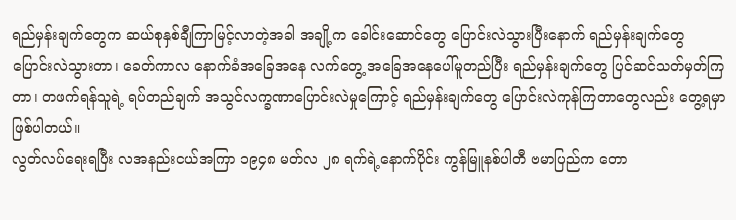ရည်မှန်းချက်တွေက ဆယ်စုနှစ်ချီကြာမြင့်လာတဲ့အခါ အချို့က ခေါင်းဆောင်တွေ ပြောင်းလဲသွားပြီးနောက် ရည်မှန်းချက်တွေ ပြောင်းလဲသွားတာ၊ ခေတ်ကာလ နောက်ခံအခြေအနေ လက်တွေ့ အခြေအနေပေါ်မူတည်ပြီး ရည်မှန်းချက်တွေ ပြင်ဆင်သတ်မှတ်ကြတာ၊ တဖက်ရန်သူရဲ့ ရပ်တည်ချက် အသွင်လက္ခဏာပြောင်းလဲမှုကြောင့် ရည်မှန်းချက်တွေ ပြောင်းလဲကုန်ကြတာတွေလည်း တွေ့ရမှာဖြစ်ပါတယ်။
လွတ်လပ်ရေးရပြီး လအနည်းငယ်အကြာ ၁၉၄၈ မတ်လ ၂၈ ရက်ရဲ့နောက်ပိုင်း ကွန်မြူနစ်ပါတီ ဗမာပြည်က တော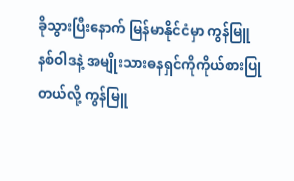ခိုသွားပြီးနောက် မြန်မာနိုင်ငံမှာ ကွန်မြူနစ်ဝါဒနဲ့ အမျိုးသားဓနရှင်ကိုကိုယ်စားပြုတယ်လို့ ကွန်မြူ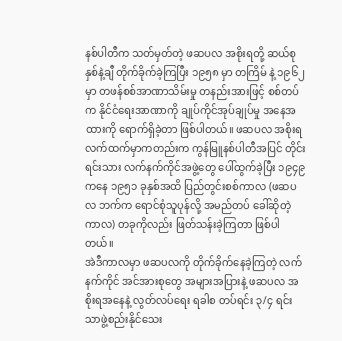နစ်ပါတီက သတ်မှတ်တဲ့ ဖဆပလ အစိုးရတို့ ဆယ်စုနှစ်နဲ့ချီ တိုက်ခိုက်ခဲ့ကြပြီး ၁၉၅၈ မှာ တကြိမ် နဲ့ ၁၉၆၂ မှာ တဖန်စစ်အာဏာသိမ်းမှု တနည်းအားဖြင့် စစ်တပ်က နိုင်ငံရေးအာဏာကို ချုပ်ကိုင်အုပ်ချုပ်မှု အနေအထားကို ရောက်ရှိခဲ့တာ ဖြစ်ပါတယ်။ ဖဆပလ အစိုးရလက်ထက်မှာကတည်းက ကွန်မြူနစ်ပါတီအပြင် တိုင်းရင်းသား လက်နက်ကိုင်အဖွဲ့တွေ ပေါ်ထွက်ခဲ့ပြီး ၁၉၄၉ ကနေ ၁၉၅၁ ခုနှစ်အထိ ပြည်တွင်းစစ်ကာလ (ဖဆပလ ဘက်က ရောင်စုံသူပုန်လို့ အမည်တပ် ခေါ်ဆိုတဲ့ ကာလ) တခုကိုလည်း ဖြတ်သန်းခဲ့ကြတာ ဖြစ်ပါတယ်။
အဲဒီကာလမှာ ဖဆပလကို တိုက်ခိုက်နေခဲ့ကြတဲ့ လက်နက်ကိုင် အင်အားစုတွေ အများအပြားနဲ့ ဖဆပလ အစိုးရအနေနဲ့ လွတ်လပ်ရေး ရခါစ တပ်ရင်း ၃/၄ ရင်းသာဖွဲ့စည်းနိုင်သေး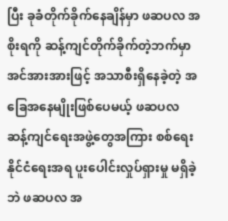ပြီး ခုခံတိုက်ခိုက်နေချိန်မှာ ဖဆပလ အစိုးရကို ဆန့်ကျင်တိုက်ခိုက်တဲ့ဘက်မှာ အင်အားအားဖြင့် အသာစီးရှိနေခဲ့တဲ့ အခြေအနေမျိုးဖြစ်ပေမယ့် ဖဆပလ ဆန့်ကျင်ရေးအဖွဲ့တွေအကြား စစ်ရေး နိုင်ငံရေးအရ ပူးပေါင်းလှုပ်ရှားမှု မရှိခဲ့ဘဲ ဖဆပလ အ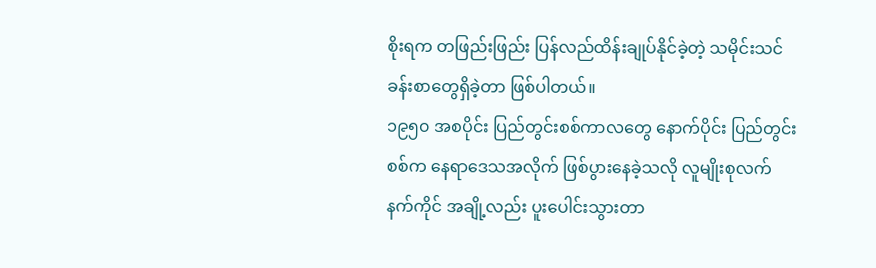စိုးရက တဖြည်းဖြည်း ပြန်လည်ထိန်းချုပ်နိုင်ခဲ့တဲ့ သမိုင်းသင်ခန်းစာတွေရှိခဲ့တာ ဖြစ်ပါတယ်။
၁၉၅၀ အစပိုင်း ပြည်တွင်းစစ်ကာလတွေ နောက်ပိုင်း ပြည်တွင်းစစ်က နေရာဒေသအလိုက် ဖြစ်ပွားနေခဲ့သလို လူမျိုးစုလက်နက်ကိုင် အချို့လည်း ပူးပေါင်းသွားတာ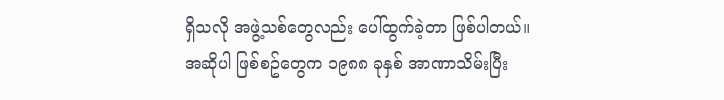ရှိသလို အဖွဲ့သစ်တွေလည်း ပေါ်ထွက်ခဲ့တာ ဖြစ်ပါတယ်။
အဆိုပါ ဖြစ်စဥ်တွေက ၁၉၈၈ ခုနှစ် အာဏာသိမ်းပြီး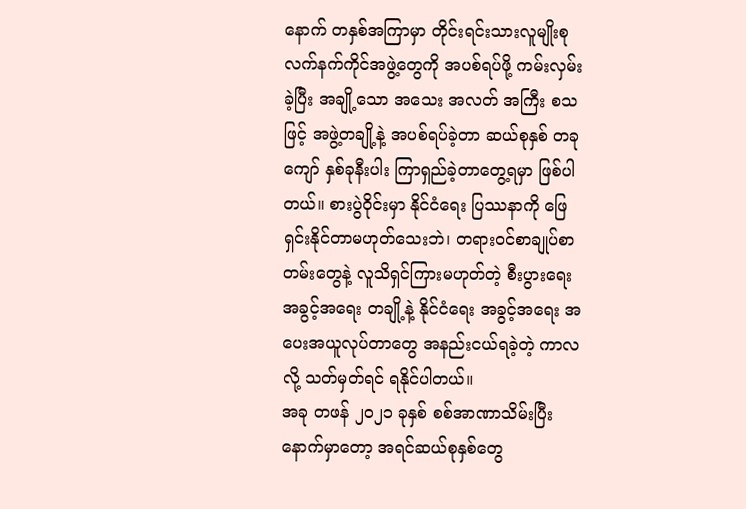နောက် တနှစ်အကြာမှာ တိုင်းရင်းသားလူမျိုးစု လက်နက်ကိုင်အဖွဲ့တွေကို အပစ်ရပ်ဖို့ ကမ်းလှမ်းခဲ့ပြီး အချို့သော အသေး အလတ် အကြီး စသဖြင့် အဖွဲ့တချို့နဲ့ အပစ်ရပ်ခဲ့တာ ဆယ်စုနှစ် တခုကျော် နှစ်ခုနီးပါး ကြာရှည်ခဲ့တာတွေ့ရမှာ ဖြစ်ပါတယ်။ စားပွဲဝိုင်းမှာ နိုင်ငံရေး ပြဿနာကို ဖြေရှင်းနိုင်တာမဟုတ်သေးဘဲ၊ တရားဝင်စာချုပ်စာတမ်းတွေနဲ့ လူသိရှင်ကြားမဟုတ်တဲ့ စီးပွားရေး အခွင့်အရေး တချို့နဲ့ နိုင်ငံရေး အခွင့်အရေး အပေးအယူလုပ်တာတွေ အနည်းငယ်ရခဲ့တဲ့ ကာလလို့ သတ်မှတ်ရင် ရနိုင်ပါတယ်။
အခု တဖန် ၂၀၂၁ ခုနှစ် စစ်အာဏာသိမ်းပြီးနောက်မှာတော့ အရင်ဆယ်စုနှစ်တွေ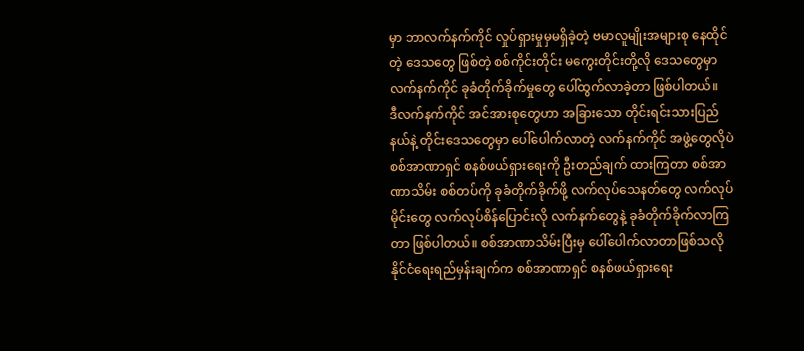မှာ ဘာလက်နက်ကိုင် လှုပ်ရှားမှုမှမရှိခဲ့တဲ့ ဗမာလူမျိုးအများစု နေထိုင်တဲ့ ဒေသတွေ ဖြစ်တဲ့ စစ်ကိုင်းတိုင်း မကွေးတိုင်းတို့လို ဒေသတွေမှာ လက်နက်ကိုင် ခုခံတိုက်ခိုက်မှုတွေ ပေါ်ထွက်လာခဲ့တာ ဖြစ်ပါတယ်။
ဒီလက်နက်ကိုင် အင်အားစုတွေဟာ အခြားသော တိုင်းရင်းသားပြည်နယ်နဲ့ တိုင်းဒေသတွေမှာ ပေါ်ပေါက်လာတဲ့ လက်နက်ကိုင် အဖွဲ့တွေလိုပဲ စစ်အာဏာရှင် စနစ်ဖယ်ရှားရေးကို ဦးတည်ချက် ထားကြတာ စစ်အာဏာသိမ်း စစ်တပ်ကို ခုခံတိုက်ခိုက်ဖို့ လက်လုပ်သေနတ်တွေ လက်လုပ်မိုင်းတွေ လက်လုပ်စိန်ပြောင်းလို လက်နက်တွေနဲ့ ခုခံတိုက်ခိုက်လာကြတာ ဖြစ်ပါတယ်။ စစ်အာဏာသိမ်းပြီးမှ ပေါ်ပေါက်လာတာဖြစ်သလို နိုင်ငံရေးရည်မှန်းချက်က စစ်အာဏာရှင် စနစ်ဖယ်ရှားရေး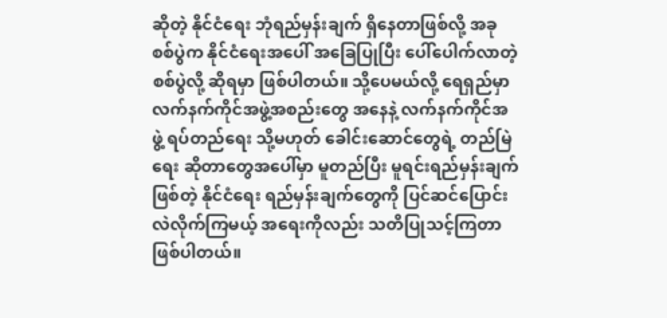ဆိုတဲ့ နိုင်ငံရေး ဘုံရည်မှန်းချက် ရှိနေတာဖြစ်လို့ အခုစစ်ပွဲက နိုင်ငံရေးအပေါ် အခြေပြုပြီး ပေါ်ပေါက်လာတဲ့ စစ်ပွဲလို့ ဆိုရမှာ ဖြစ်ပါတယ်။ သို့ပေမယ်လို့ ရေရှည်မှာ လက်နက်ကိုင်အဖွဲ့အစည်းတွေ အနေနဲ့ လက်နက်ကိုင်အဖွဲ့ ရပ်တည်ရေး သို့မဟုတ် ခေါင်းဆောင်တွေရဲ့ တည်မြဲရေး ဆိုတာတွေအပေါ်မှာ မူတည်ပြီး မူရင်းရည်မှန်းချက် ဖြစ်တဲ့ နိုင်ငံရေး ရည်မှန်းချက်တွေကို ပြင်ဆင်ပြောင်းလဲလိုက်ကြမယ့် အရေးကိုလည်း သတိပြုသင့်ကြတာ ဖြစ်ပါတယ်။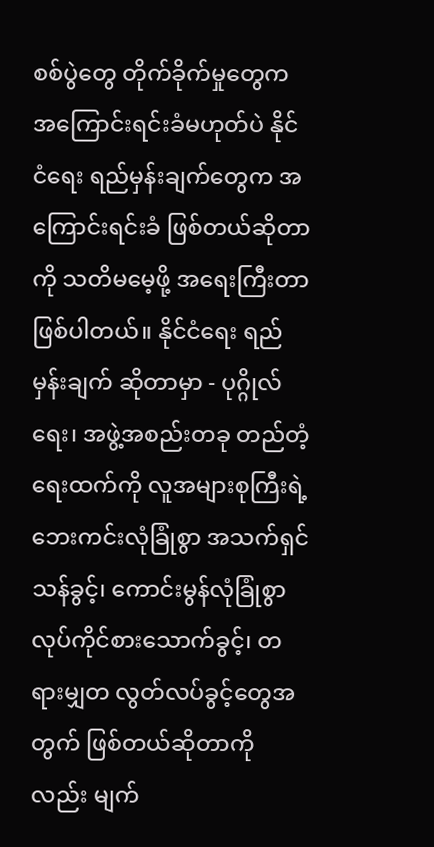စစ်ပွဲတွေ တိုက်ခိုက်မှုတွေက အကြောင်းရင်းခံမဟုတ်ပဲ နိုင်ငံရေး ရည်မှန်းချက်တွေက အကြောင်းရင်းခံ ဖြစ်တယ်ဆိုတာကို သတိမမေ့ဖို့ အရေးကြီးတာဖြစ်ပါတယ်။ နိုင်ငံရေး ရည်မှန်းချက် ဆိုတာမှာ - ပုဂ္ဂိုလ်ရေး၊ အဖွဲ့အစည်းတခု တည်တံ့ရေးထက်ကို လူအများစုကြီးရဲ့ ဘေးကင်းလုံခြုံစွာ အသက်ရှင်သန်ခွင့်၊ ကောင်းမွန်လုံခြုံစွာ လုပ်ကိုင်စားသောက်ခွင့်၊ တရားမျှတ လွတ်လပ်ခွင့်တွေအတွက် ဖြစ်တယ်ဆိုတာကိုလည်း မျက်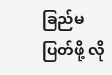ခြည်မပြတ်ဖို့ လို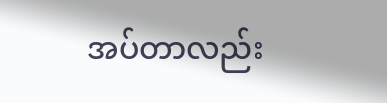အပ်တာလည်း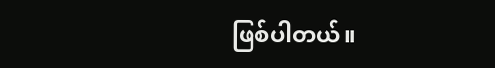ဖြစ်ပါတယ်။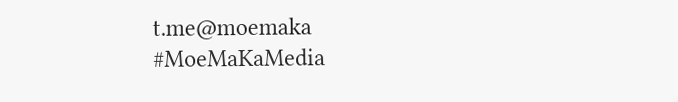t.me@moemaka
#MoeMaKaMedia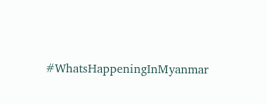#WhatsHappeningInMyanmar